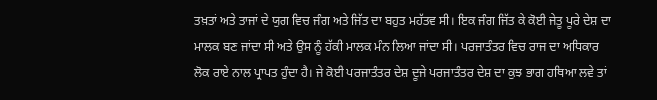ਤਖ਼ਤਾਂ ਅਤੇ ਤਾਜਾਂ ਦੇ ਯੁਗ ਵਿਚ ਜੰਗ ਅਤੇ ਜਿੱਤ ਦਾ ਬਹੁਤ ਮਹੱਤਵ ਸੀ। ਇਕ ਜੰਗ ਜਿੱਤ ਕੇ ਕੋਈ ਜੇਤੂ ਪੂਰੇ ਦੇਸ਼ ਦਾ ਮਾਲਕ ਬਣ ਜਾਂਦਾ ਸੀ ਅਤੇ ਉਸ ਨੂੰ ਹੱਕੀ ਮਾਲਕ ਮੰਨ ਲਿਆ ਜਾਂਦਾ ਸੀ। ਪਰਜਾਤੰਤਰ ਵਿਚ ਰਾਜ ਦਾ ਅਧਿਕਾਰ ਲੋਕ ਰਾਏ ਨਾਲ ਪ੍ਰਾਪਤ ਹੁੰਦਾ ਹੈ। ਜੇ ਕੋਈ ਪਰਜਾਤੰਤਰ ਦੇਸ਼ ਦੂਜੇ ਪਰਜਾਤੰਤਰ ਦੇਸ਼ ਦਾ ਕੁਝ ਭਾਗ ਹਥਿਆ ਲਵੇ ਤਾਂ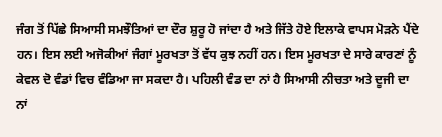ਜੰਗ ਤੋਂ ਪਿੱਛੇ ਸਿਆਸੀ ਸਮਝੌਤਿਆਂ ਦਾ ਦੌਰ ਸ਼ੁਰੂ ਹੋ ਜਾਂਦਾ ਹੈ ਅਤੇ ਜਿੱਤੇ ਹੋਏ ਇਲਾਕੇ ਵਾਪਸ ਮੋੜਨੇ ਪੈਂਦੇ ਹਨ। ਇਸ ਲਈ ਅਜੋਕੀਆਂ ਜੰਗਾਂ ਮੂਰਖਤਾ ਤੋਂ ਵੱਧ ਕੁਝ ਨਹੀਂ ਹਨ। ਇਸ ਮੂਰਖਤਾ ਦੇ ਸਾਰੇ ਕਾਰਣਾਂ ਨੂੰ ਕੇਵਲ ਦੋ ਵੰਡਾਂ ਵਿਚ ਵੰਡਿਆ ਜਾ ਸਕਦਾ ਹੈ। ਪਹਿਲੀ ਵੰਡ ਦਾ ਨਾਂ ਹੈ ਸਿਆਸੀ ਨੀਚਤਾ ਅਤੇ ਦੂਜੀ ਦਾ ਨਾਂ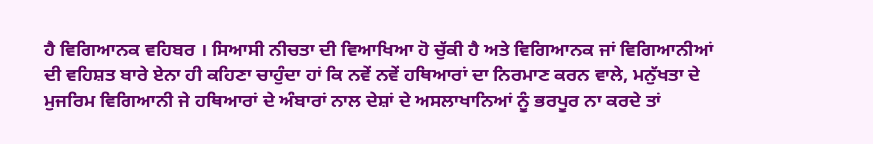ਹੈ ਵਿਗਿਆਨਕ ਵਹਿਬਰ । ਸਿਆਸੀ ਨੀਚਤਾ ਦੀ ਵਿਆਖਿਆ ਹੋ ਚੁੱਕੀ ਹੈ ਅਤੇ ਵਿਗਿਆਨਕ ਜਾਂ ਵਿਗਿਆਨੀਆਂ ਦੀ ਵਹਿਸ਼ਤ ਬਾਰੇ ਏਨਾ ਹੀ ਕਹਿਣਾ ਚਾਹੁੰਦਾ ਹਾਂ ਕਿ ਨਵੇਂ ਨਵੇਂ ਹਥਿਆਰਾਂ ਦਾ ਨਿਰਮਾਣ ਕਰਨ ਵਾਲੇ, ਮਨੁੱਖਤਾ ਦੇ ਮੁਜਰਿਮ ਵਿਗਿਆਨੀ ਜੇ ਹਥਿਆਰਾਂ ਦੇ ਅੰਬਾਰਾਂ ਨਾਲ ਦੇਸ਼ਾਂ ਦੇ ਅਸਲਾਖਾਨਿਆਂ ਨੂੰ ਭਰਪੂਰ ਨਾ ਕਰਦੇ ਤਾਂ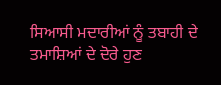ਸਿਆਸੀ ਮਦਾਰੀਆਂ ਨੂੰ ਤਬਾਹੀ ਦੇ ਤਮਾਸ਼ਿਆਂ ਦੇ ਦੋਰੇ ਹੁਣ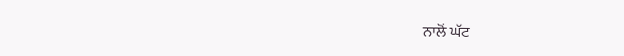ਨਾਲੋਂ ਘੱਟ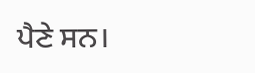ਪੈਣੇ ਸਨ।